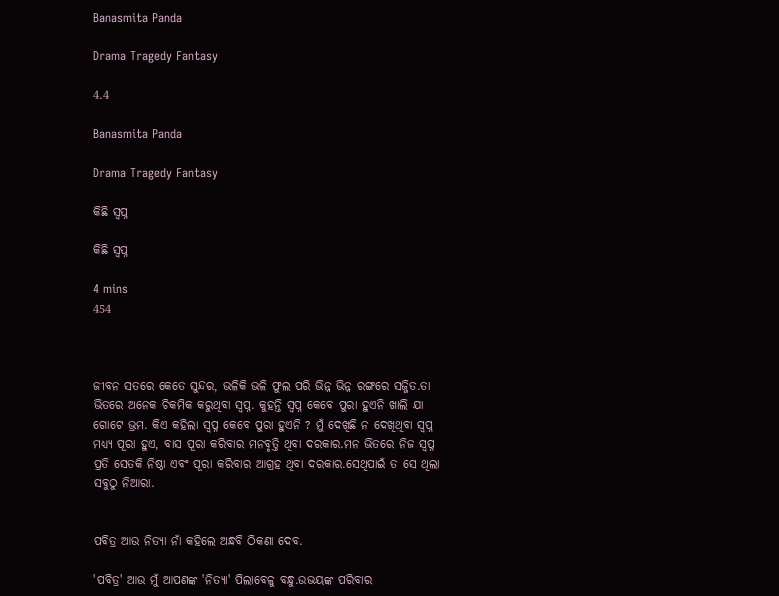Banasmita Panda

Drama Tragedy Fantasy

4.4

Banasmita Panda

Drama Tragedy Fantasy

କିଛି ସ୍ବପ୍ନ

କିଛି ସ୍ବପ୍ନ

4 mins
454



ଜୀବନ ସତରେ କେତେ ସୁନ୍ଦର, ଭଳିକି ଭଳି ଫୁଲ ପରି ଭିନ୍ନ ଭିନ୍ନ ରଙ୍ଗରେ ସଜ୍ଜିତ.ତା ଭିତରେ ଅନେକ ଚିକମିକ କରୁଥିବା ସ୍ବପ୍ନ. କୁହନ୍ତି ସ୍ବପ୍ନ କେବେ ପୁରା ହୁଏନି ଖାଲି ଯା ଗୋଟେ ଭ୍ରମ. କିଏ କହିଲା ସ୍ବପ୍ନ କେବେ ପୁରା ହୁଏନି ? ମୁଁ ଦେଖିଛି ନ ଦେଖିଥିବା ସ୍ବପ୍ନ ମଧ୍ୟ୍ୟ ପୂରା ହୁଏ, ବାସ ପୂରା କରିବାର ମନବୃତ୍ତି ଥିବା ଦରକାର.ମନ ଭିତରେ ନିଜ ସ୍ବପ୍ନ ପ୍ରତି ସେତକି ନିଷ୍ଠା ଏବଂ ପୂରା କରିବାର ଆଗ୍ରହ ଥିବା ଦରକାର.ସେଥିପାଇଁ ତ ସେ ଥିଲା ସବୁଠୁ ନିଆରା.


ପବିତ୍ର ଆଉ ନିତ୍ୟା ନାଁ କହିଲେ ଅନ୍ଧବି ଠିକଣା ଦେବ.

'ପବିତ୍ର' ଆଉ ମୁଁ ଆପଣଙ୍କ 'ନିତ୍ୟା' ପିଲାବେଳୁ ବନ୍ଧୁ.ଉଭୟଙ୍କ ପରିବାର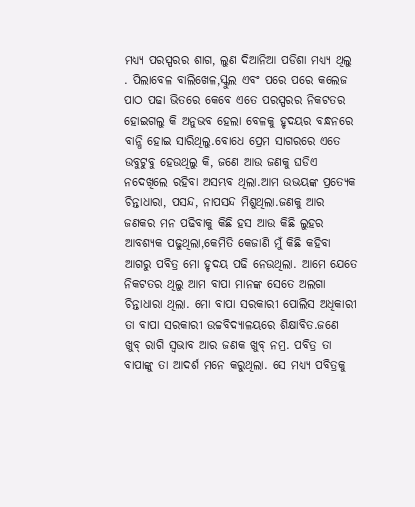ମଧ୍ୟ୍ୟ ପରସ୍ପରର ଶାଗ, ଲୁଣ ଦିଆନିଆ ପଡିଶା ମଧ୍ୟ୍ୟ ଥିଲୁ . ପିଲାବେଳ ବାଲିଖେଳ,ସ୍କୁଲ ଏବଂ ପରେ ପରେ କଲେଜ ପାଠ ପଢା ଭିତରେ କେବେ ଏତେ ପରସ୍ପରର ନିକଟତର ହୋଇଗଲୁ କି ଅନୁଭବ ହେଲା ବେଳକୁ ହୃଦୟର ବନ୍ଧନରେ ବାନ୍ଧି ହୋଇ ସାରିଥିଲୁ.ବୋଧେ ପ୍ରେମ ସାଗରରେ ଏତେ ଉବୁଟୁବୁ ହେଉଥିଲୁ କି, ଜଣେ ଆଉ ଜଣକୁ ଘଡିଏ ନଦେଖିଲେ ରହିବା ଅସମ୍ଭବ ଥିଲା.ଆମ ଉଭୟଙ୍କ ପ୍ରତ୍ୟେକ ଚିନ୍ତାଧାରା, ପସନ୍ଦ, ନାପସନ୍ଦ ମିଶୁଥିଲା.ଜଣକୁ ଆର ଜଣକର ମନ ପଢିବାକୁ କିଛି ହସ ଆଉ କିଛି ଲୁହର ଆବଶ୍ୟକ ପଢୁଥିଲା,କେମିତି କେଜାଣି ମୁଁ କିଛି କହିବା ଆଗରୁ ପବିତ୍ର ମୋ ହୃଦୟ ପଢି ନେଉଥିଲା. ଆମେ ଯେତେ ନିକଟତର ଥିଲୁ ଆମ ବାପା ମାନଙ୍କ ସେତେ ଅଲଗା ଚିନ୍ତାଧାରା ଥିଲା. ମୋ ବାପା ସରକାରୀ ପୋଲିସ ଅଧିକାରୀ ତା ବାପା ସରକାରୀ ଉଚ୍ଚବିଦ୍ୟାଳୟରେ ଶିକ୍ଷାବିତ.ଜଣେ ଖୁବ୍ ରାଗି ସ୍ବଭାବ ଆର ଜଣକ ଖୁବ୍ ନମ୍ର. ପବିତ୍ର ତା ବାପାଙ୍କୁ ତା ଆଦର୍ଶ ମନେ କରୁଥିଲା. ସେ ମଧ୍ୟ୍ୟ ପବିତ୍ରକୁ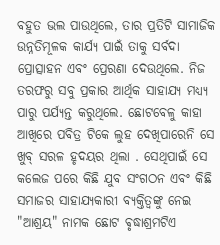ବହୁତ ଭଲ ପାଉଥିଲେ, ତାର ପ୍ରତିଟି ସାମାଜିକ ଉନ୍ନତିମୂଳକ କାର୍ଯ୍ୟ ପାଇଁ ତାକୁ ସର୍ବଦା ପ୍ରୋତ୍ସାହନ ଏବଂ ପ୍ରେରଣା ଦେଉଥିଲେ. ନିଜ ତରଫରୁ ସବୁ ପ୍ରକାର ଆର୍ଥିକ ସାହାଯ୍ୟ ମଧ୍ୟ୍ୟ ପାରୁ ପର୍ଯ୍ୟନ୍ତ କରୁଥିଲେ. ଛୋଟବେଳୁ କାହା ଆଖିରେ ପବିତ୍ର ଟିକେ ଲୁହ ଦେଖିପାରେନି ସେ ଖୁବ୍ ସରଳ ହୃଦୟର ଥିଲା . ସେଥିପାଇଁ ସେ କଲେଜ ପରେ କିଛି ଯୁବ ସଂଗଠନ ଏବଂ କିଛି ସମାଜର ସାହାଯ୍ୟକାରୀ ବ୍ୟକ୍ତିତ୍ୱଙ୍କୁ ନେଇ "ଆଶ୍ରୟ" ନାମକ ଛୋଟ ଵୃଦ୍ଧାଶ୍ରମଟିଏ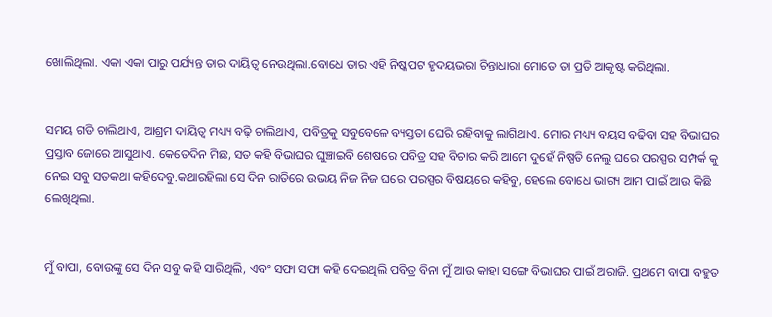ଖୋଲିଥିଲା. ଏକା ଏକା ପାରୁ ପର୍ଯ୍ୟନ୍ତ ତାର ଦାୟିତ୍ୱ ନେଉଥିଲା.ବୋଧେ ତାର ଏହି ନିଷ୍କପଟ ହୃଦୟଭରା ଚିନ୍ତାଧାରା ମୋତେ ତା ପ୍ରତି ଆକୃଷ୍ଟ କରିଥିଲା.


ସମୟ ଗଡି ଚାଲିଥାଏ, ଆଶ୍ରମ ଦାୟିତ୍ୱ ମଧ୍ୟ୍ୟ ବଢ଼ି ଚାଲିଥାଏ, ପବିତ୍ରକୁ ସବୁବେଳେ ବ୍ୟସ୍ତତା ଘେରି ରହିବାକୁ ଲାଗିଥାଏ. ମୋର ମଧ୍ୟ୍ୟ ବୟସ ବଢିବା ସହ ବିଭାଘର ପ୍ରସ୍ତାବ ଜୋରେ ଆସୁଥାଏ. କେତେଦିନ ମିଛ, ସତ କହି ବିଭାଘର ଘୁଞ୍ଚାଇବି ଶେଷରେ ପବିତ୍ର ସହ ବିଚାର କରି ଆମେ ଦୁହେଁ ନିଷ୍ପତି ନେଲୁ ଘରେ ପରସ୍ପର ସମ୍ପର୍କ କୁ ନେଇ ସବୁ ସତକଥା କହିଦେବୁ.କଥାରହିଲା ସେ ଦିନ ରାତିରେ ଉଭୟ ନିଜ ନିଜ ଘରେ ପରସ୍ପର ବିଷୟରେ କହିବୁ, ହେଲେ ବୋଧେ ଭାଗ୍ୟ ଆମ ପାଇଁ ଆଉ କିଛି ଲେଖିଥିଲା.


ମୁଁ ବାପା, ବୋଉଙ୍କୁ ସେ ଦିନ ସବୁ କହି ସାରିଥିଲି, ଏବଂ ସଫା ସଫା କହି ଦେଇଥିଲି ପବିତ୍ର ବିନା ମୁଁ ଆଉ କାହା ସଙ୍ଗେ ବିଭାଘର ପାଇଁ ଅରାଜି. ପ୍ରଥମେ ବାପା ବହୁତ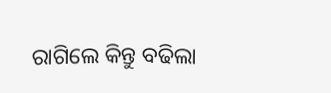ରାଗିଲେ କିନ୍ତୁ ବଢିଲା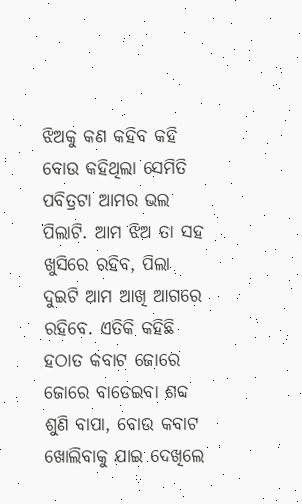ଝିଅକୁ କଣ କହିବ କହି ବୋଉ କହିଥିଲା ସେମିତି ପବିତ୍ରଟା ଆମର ଭଲ ପିଲାଟି. ଆମ ଝିଅ ତା ସହ ଖୁସିରେ ରହିବ, ପିଲା ଦୁଇଟି ଆମ ଆଖି ଆଗରେ ରହିବେ. ଏତିକି କହିଛି ହଠାତ କବାଟ ଜୋରେ ଜୋରେ ବାଡେଇବା ଶବ୍ଦ ଶୁଣି ବାପା, ବୋଉ କବାଟ ଖୋଲିବାକୁ ଯାଇ ଦେଖିଲେ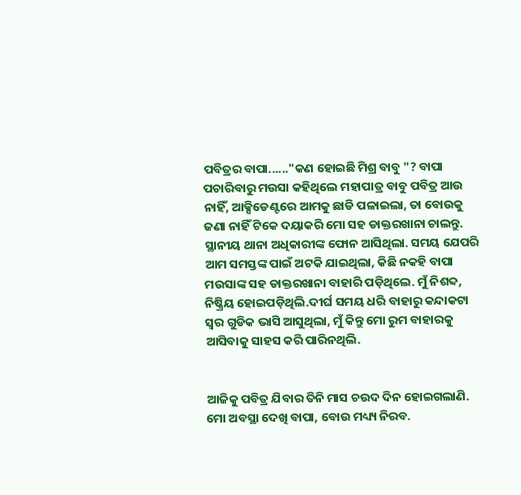ପବିତ୍ରର ବାପା......"କଣ ହୋଇଛି ମିଶ୍ର ବାବୁ "? ବାପା ପଚାରିବାରୁ ମଉସା କହିଥିଲେ ମହାପାତ୍ର ବାବୁ ପବିତ୍ର ଆଉ ନାହିଁ, ଆକ୍ସିଡେଣ୍ଟରେ ଆମକୁ ଛାଡି ପଳାଇଲା, ତା ବୋଉକୁ ଜଣା ନାହିଁ ଟିକେ ଦୟାକରି ମୋ ସହ ଡାକ୍ତରଖାନା ଚାଲନ୍ତୁ. ସ୍ଥାନୀୟ ଥାନା ଅଧିକାରୀଙ୍କ ଫୋନ ଆସିଥିଲା. ସମୟ ଯେପରି ଆମ ସମସ୍ତଙ୍କ ପାଇଁ ଅଟକି ଯାଇଥିଲା, କିଛି ନକହି ବାପା ମଉସାଙ୍କ ସହ ଡାକ୍ତରଖାନା ବାହାରି ପଡ଼ିଥିଲେ. ମୁଁ ନିଶବ୍ଦ, ନିଷ୍କ୍ରିୟ ହୋଇପଡ଼ିଥିଲି.ଦୀର୍ଘ ସମୟ ଧରି ବାହାରୁ କନ୍ଦାକଟା ସ୍ୱର ଗୁଡିକ ଭାସି ଆସୁଥିଲା, ମୁଁ କିନ୍ତୁ ମୋ ରୁମ ବାହାରକୁ ଆସିବାକୁ ସାହସ କରି ପାରିନଥିଲି.


ଆଜିକୁ ପବିତ୍ର ଯିବାର ତିନି ମାସ ଚଉଦ ଦିନ ହୋଇଗଲାଣି. ମୋ ଅବସ୍ଥା ଦେଖି ବାପା, ବୋଉ ମଧ୍ୟ୍ୟ ନିରବ.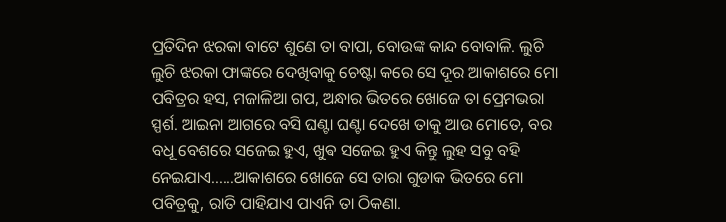ପ୍ରତିଦିନ ଝରକା ବାଟେ ଶୁଣେ ତା ବାପା, ବୋଉଙ୍କ କାନ୍ଦ ବୋବାଳି. ଲୁଚି ଲୁଚି ଝରକା ଫାଙ୍କରେ ଦେଖିବାକୁ ଚେଷ୍ଟା କରେ ସେ ଦୂର ଆକାଶରେ ମୋ ପବିତ୍ରର ହସ, ମଜାଳିଆ ଗପ, ଅନ୍ଧାର ଭିତରେ ଖୋଜେ ତା ପ୍ରେମଭରା ସ୍ପର୍ଶ. ଆଇନା ଆଗରେ ବସି ଘଣ୍ଟା ଘଣ୍ଟା ଦେଖେ ତାକୁ ଆଉ ମୋତେ, ବର ବଧୂ ବେଶରେ ସଜେଇ ହୁଏ, ଖୁଵ ସଜେଇ ହୁଏ କିନ୍ତୁ ଲୁହ ସବୁ ବହି ନେଇଯାଏ......ଆକାଶରେ ଖୋଜେ ସେ ତାରା ଗୁଡାକ ଭିତରେ ମୋ ପବିତ୍ରକୁ, ରାତି ପାହିଯାଏ ପାଏନି ତା ଠିକଣା.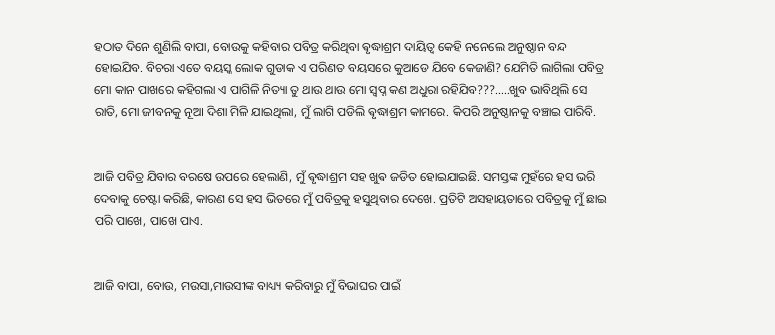ହଠାତ ଦିନେ ଶୁଣିଲି ବାପା, ବୋଉକୁ କହିବାର ପବିତ୍ର କରିଥିବା ଵୃଦ୍ଧାଶ୍ରମ ଦାୟିତ୍ୱ କେହି ନନେଲେ ଅନୁଷ୍ଠାନ ବନ୍ଦ ହୋଇଯିବ. ବିଚରା ଏତେ ବୟସ୍କ ଲୋକ ଗୁଡାକ ଏ ପରିଣତ ବୟସରେ କୁଆଡେ ଯିବେ କେଜାଣି? ଯେମିତି ଲାଗିଲା ପବିତ୍ର ମୋ କାନ ପାଖରେ କହିଗଲା ଏ ପାଗିଳି ନିତ୍ୟା ତୁ ଥାଉ ଥାଉ ମୋ ସ୍ବପ୍ନ କଣ ଅଧୁରା ରହିଯିବ???.....ଖୁବ ଭାବିଥିଲି ସେ ରାତି, ମୋ ଜୀବନକୁ ନୂଆ ଦିଶା ମିଳି ଯାଇଥିଲା, ମୁଁ ଲାଗି ପଡିଲି ଵୃଦ୍ଧାଶ୍ରମ କାମରେ. କିପରି ଅନୁଷ୍ଠାନକୁ ବଞ୍ଚାଇ ପାରିବି.


ଆଜି ପବିତ୍ର ଯିବାର ବରଷେ ଉପରେ ହେଲାଣି, ମୁଁ ଵୃଦ୍ଧାଶ୍ରମ ସହ ଖୁଵ ଜଡିତ ହୋଇଯାଇଛି. ସମସ୍ତଙ୍କ ମୁହଁରେ ହସ ଭରି ଦେବାକୁ ଚେଷ୍ଟା କରିଛି, କାରଣ ସେ ହସ ଭିତରେ ମୁଁ ପବିତ୍ରକୁ ହସୁଥିବାର ଦେଖେ. ପ୍ରତିଟି ଅସହାୟତାରେ ପବିତ୍ରକୁ ମୁଁ ଛାଇ ପରି ପାଖେ, ପାଖେ ପାଏ.


ଆଜି ବାପା, ବୋଉ, ମଉସା,ମାଉସୀଙ୍କ ବାଧ୍ୟ୍ୟ କରିବାରୁ ମୁଁ ବିଭାଘର ପାଇଁ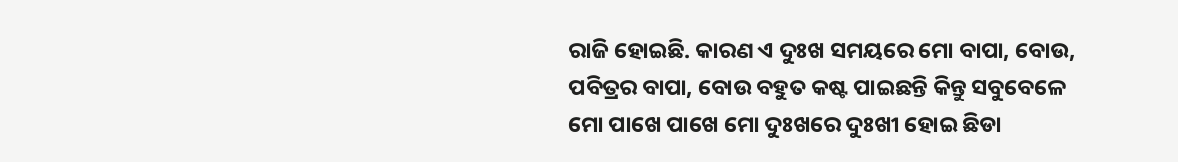ରାଜି ହୋଇଛି. କାରଣ ଏ ଦୁଃଖ ସମୟରେ ମୋ ବାପା, ବୋଉ, ପବିତ୍ରର ବାପା, ବୋଉ ବହୁତ କଷ୍ଟ ପାଇଛନ୍ତି କିନ୍ତୁ ସବୁବେଳେ ମୋ ପାଖେ ପାଖେ ମୋ ଦୁଃଖରେ ଦୁଃଖୀ ହୋଇ ଛିଡା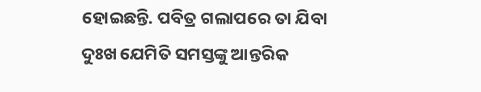ହୋଇଛନ୍ତି. ପବିତ୍ର ଗଲାପରେ ତା ଯିବା ଦୁଃଖ ଯେମିତି ସମସ୍ତଙ୍କୁ ଆନ୍ତରିକ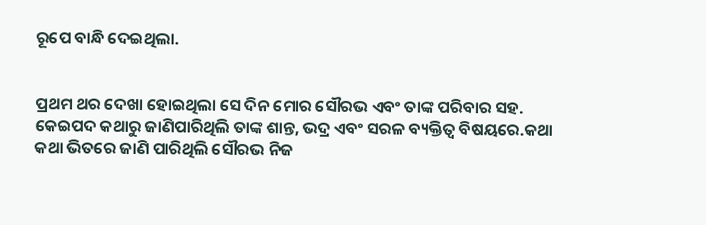ରୂପେ ବାନ୍ଧି ଦେଇଥିଲା.


ପ୍ରଥମ ଥର ଦେଖା ହୋଇଥିଲା ସେ ଦିନ ମୋର ସୌରଭ ଏବଂ ତାଙ୍କ ପରିବାର ସହ. କେଇପଦ କଥାରୁ ଜାଣିପାରିଥିଲି ତାଙ୍କ ଶାନ୍ତ, ଭଦ୍ର ଏବଂ ସରଳ ବ୍ୟକ୍ତିତ୍ୱ ବିଷୟରେ.କଥା କଥା ଭିତରେ ଜାଣି ପାରିଥିଲି ସୌରଭ ନିଜ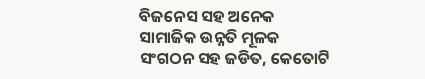ବିଜନେସ ସହ ଅନେକ ସାମାଜିକ ଉନ୍ନତି ମୂଳକ ସଂଗଠନ ସହ ଜଡିତ, କେତୋଟି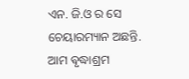ଏନ. ଜି.ଓ ର ସେ ଚେୟାରମ୍ୟାନ ଅଛନ୍ତି. ଆମ ଵୃଦ୍ଧାଶ୍ରମ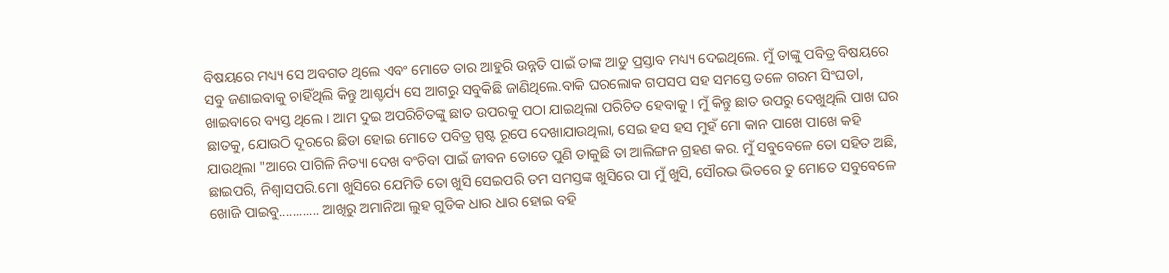ବିଷୟରେ ମଧ୍ୟ୍ୟ ସେ ଅବଗତ ଥିଲେ ଏବଂ ମୋତେ ତାର ଆହୁରି ଉନ୍ନତି ପାଇଁ ତାଙ୍କ ଆଡୁ ପ୍ରସ୍ତାବ ମଧ୍ୟ୍ୟ ଦେଇଥିଲେ. ମୁଁ ତାଙ୍କୁ ପବିତ୍ର ବିଷୟରେ ସବୁ ଜଣାଇବାକୁ ଚାହିଁଥିଲି କିନ୍ତୁ ଆଶ୍ଚର୍ଯ୍ୟ ସେ ଆଗରୁ ସବୁକିଛି ଜାଣିଥିଲେ.ବାକି ଘରଲୋକ ଗପସପ ସହ ସମସ୍ତେ ତଳେ ଗରମ ସିଂଘଡl, ଖାଇବାରେ ବ୍ୟସ୍ତ ଥିଲେ । ଆମ ଦୁଇ ଅପରିଚିତଙ୍କୁ ଛାତ ଉପରକୁ ପଠା ଯାଇଥିଲା ପରିଚିତ ହେବାକୁ । ମୁଁ କିନ୍ତୁ ଛାତ ଉପରୁ ଦେଖୁଥିଲି ପାଖ ଘର ଛାତକୁ, ଯୋଉଠି ଦୂରରେ ଛିଡା ହୋଇ ମୋତେ ପବିତ୍ର ସ୍ପଷ୍ଟ ରୂପେ ଦେଖାଯାଉଥିଲା, ସେଇ ହସ ହସ ମୁହଁ ମୋ କାନ ପାଖେ ପାଖେ କହି ଯାଉଥିଲା "ଆରେ ପାଗିଳି ନିତ୍ୟା ଦେଖ ବଂଚିବା ପାଇଁ ଜୀବନ ତୋତେ ପୁଣି ଡାକୁଛି ତା ଆଲିଙ୍ଗନ ଗ୍ରହଣ କର. ମୁଁ ସବୁବେଳେ ତୋ ସହିତ ଅଛି, ଛାଇପରି, ନିଶ୍ୱାସପରି.ମୋ ଖୁସିରେ ଯେମିତି ତୋ ଖୁସି ସେଇପରି ତମ ସମସ୍ତଙ୍କ ଖୁସିରେ ପା ମୁଁ ଖୁସି, ସୌରଭ ଭିତରେ ତୁ ମୋତେ ସବୁବେଳେ ଖୋଜି ପାଇବୁ............ ଆଖିରୁ ଅମାନିଆ ଲୁହ ଗୁଡିକ ଧାର ଧାର ହୋଇ ବହି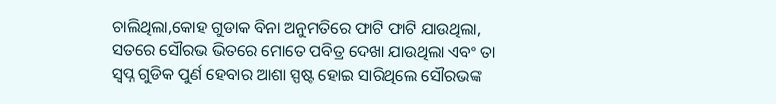ଚାଲିଥିଲା,କୋହ ଗୁଡାକ ବିନା ଅନୁମତିରେ ଫାଟି ଫାଟି ଯାଉଥିଲା, ସତରେ ସୌରଭ ଭିତରେ ମୋତେ ପବିତ୍ର ଦେଖା ଯାଉଥିଲା ଏବଂ ତା ସ୍ବପ୍ନ ଗୁଡିକ ପୁର୍ଣ ହେବାର ଆଶା ସ୍ପଷ୍ଟ ହୋଇ ସାରିଥିଲେ ସୌରଭଙ୍କ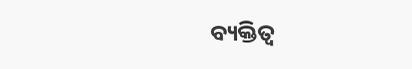ବ୍ୟକ୍ତିତ୍ୱ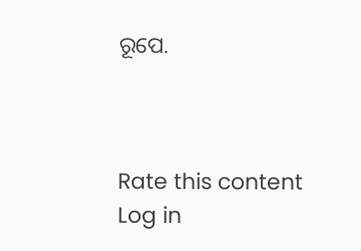ରୂପେ.



Rate this content
Log in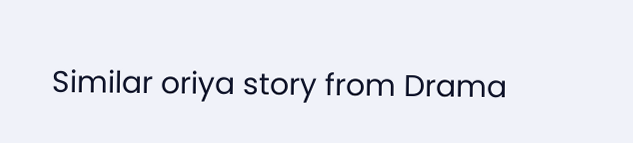Similar oriya story from Drama